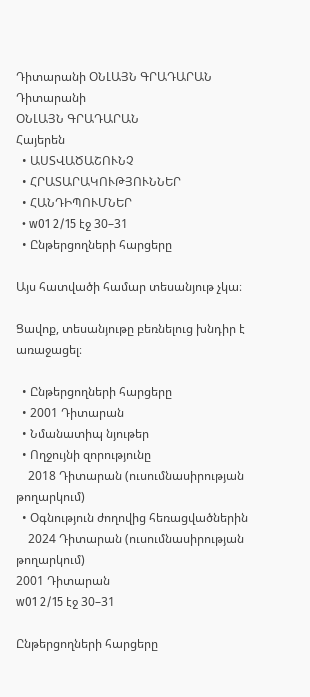Դիտարանի ՕՆԼԱՅՆ ԳՐԱԴԱՐԱՆ
Դիտարանի
ՕՆԼԱՅՆ ԳՐԱԴԱՐԱՆ
Հայերեն
  • ԱՍՏՎԱԾԱՇՈՒՆՉ
  • ՀՐԱՏԱՐԱԿՈՒԹՅՈՒՆՆԵՐ
  • ՀԱՆԴԻՊՈՒՄՆԵՐ
  • w01 2/15 էջ 30–31
  • Ընթերցողների հարցերը

Այս հատվածի համար տեսանյութ չկա։

Ցավոք, տեսանյութը բեռնելուց խնդիր է առաջացել։

  • Ընթերցողների հարցերը
  • 2001 Դիտարան
  • Նմանատիպ նյութեր
  • Ողջույնի զորությունը
    2018 Դիտարան (ուսումնասիրության թողարկում)
  • Օգնություն ժողովից հեռացվածներին
    2024 Դիտարան (ուսումնասիրության թողարկում)
2001 Դիտարան
w01 2/15 էջ 30–31

Ընթերցողների հարցերը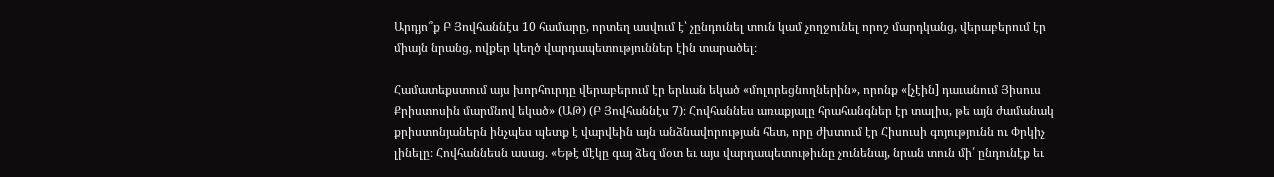Արդյո՞ք Բ Յովհաննէս 10 համարը, որտեղ ասվում է՝ չընդունել տուն կամ չողջունել որոշ մարդկանց, վերաբերում էր միայն նրանց, ովքեր կեղծ վարդապետություններ էին տարածել։

Համատեքստում այս խորհուրդը վերաբերում էր երևան եկած «մոլորեցնողներին», որոնք «[չէին] դաւանում Յիսուս Քրիստոսին մարմնով եկած» (ԱԹ) (Բ Յովհաննէս 7)։ Հովհաննես առաքյալը հրահանգներ էր տալիս, թե այն ժամանակ քրիստոնյաներն ինչպես պետք է վարվեին այն անձնավորության հետ, որը ժխտում էր Հիսուսի գոյությունն ու Փրկիչ լինելը։ Հովհաննեսն ասաց. «Եթէ մէկը գայ ձեզ մօտ եւ այս վարդապետութիւնը չունենայ, նրան տուն մի՛ ընդունէք եւ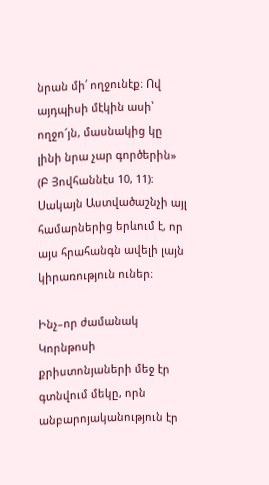նրան մի՛ ողջունէք։ Ով այդպիսի մէկին ասի՝ ողջո՜յն, մասնակից կը լինի նրա չար գործերին» (Բ Յովհաննէս 10, 11)։ Սակայն Աստվածաշնչի այլ համարներից երևում է, որ այս հրահանգն ավելի լայն կիրառություն ուներ։

Ինչ–որ ժամանակ Կորնթոսի քրիստոնյաների մեջ էր գտնվում մեկը, որն անբարոյականություն էր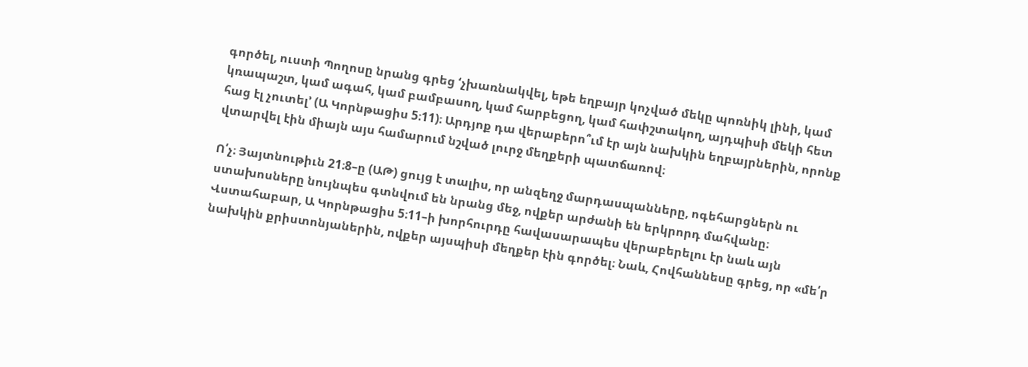գործել, ուստի Պողոսը նրանց գրեց ‘չխառնակվել, եթե եղբայր կոչված մեկը պոռնիկ լինի, կամ կռապաշտ, կամ ագահ, կամ բամբասող, կամ հարբեցող, կամ հափշտակող, այդպիսի մեկի հետ հաց էլ չուտել’ (Ա Կորնթացիս 5։11)։ Արդյոք դա վերաբերո՞ւմ էր այն նախկին եղբայրներին, որոնք վտարվել էին միայն այս համարում նշված լուրջ մեղքերի պատճառով։

Ո՛չ։ Յայտնութիւն 21։8–ը (ԱԹ) ցույց է տալիս, որ անզեղջ մարդասպանները, ոգեհարցներն ու ստախոսները նույնպես գտնվում են նրանց մեջ, ովքեր արժանի են երկրորդ մահվանը։ Վստահաբար, Ա Կորնթացիս 5։11–ի խորհուրդը հավասարապես վերաբերելու էր նաև այն նախկին քրիստոնյաներին, ովքեր այսպիսի մեղքեր էին գործել։ Նաև, Հովհաննեսը գրեց, որ «մե՛ր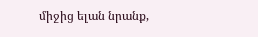միջից ելան նրանք,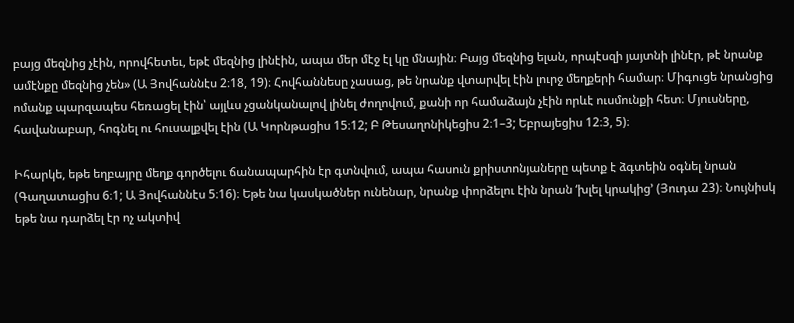բայց մեզնից չէին, որովհետեւ, եթէ մեզնից լինէին, ապա մեր մէջ էլ կը մնային։ Բայց մեզնից ելան, որպէսզի յայտնի լինէր, թէ նրանք ամէնքը մեզնից չեն» (Ա Յովհաննէս 2։18, 19)։ Հովհաննեսը չասաց, թե նրանք վտարվել էին լուրջ մեղքերի համար։ Միգուցե նրանցից ոմանք պարզապես հեռացել էին՝ այլևս չցանկանալով լինել ժողովում, քանի որ համաձայն չէին որևէ ուսմունքի հետ։ Մյուսները, հավանաբար, հոգնել ու հուսալքվել էին (Ա Կորնթացիս 15։12; Բ Թեսաղոնիկեցիս 2։1–3; Եբրայեցիս 12։3, 5)։

Իհարկե, եթե եղբայրը մեղք գործելու ճանապարհին էր գտնվում, ապա հասուն քրիստոնյաները պետք է ձգտեին օգնել նրան (Գաղատացիս 6։1; Ա Յովհաննէս 5։16)։ Եթե նա կասկածներ ունենար, նրանք փորձելու էին նրան ‘խլել կրակից’ (Յուդա 23)։ Նույնիսկ եթե նա դարձել էր ոչ ակտիվ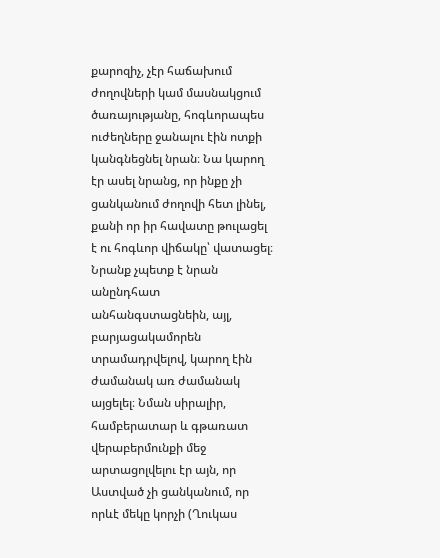քարոզիչ, չէր հաճախում ժողովների կամ մասնակցում ծառայությանը, հոգևորապես ուժեղները ջանալու էին ոտքի կանգնեցնել նրան։ Նա կարող էր ասել նրանց, որ ինքը չի ցանկանում ժողովի հետ լինել, քանի որ իր հավատը թուլացել է ու հոգևոր վիճակը՝ վատացել։ Նրանք չպետք է նրան անընդհատ անհանգստացնեին, այլ, բարյացակամորեն տրամադրվելով, կարող էին ժամանակ առ ժամանակ այցելել։ Նման սիրալիր, համբերատար և գթառատ վերաբերմունքի մեջ արտացոլվելու էր այն, որ Աստված չի ցանկանում, որ որևէ մեկը կորչի (Ղուկաս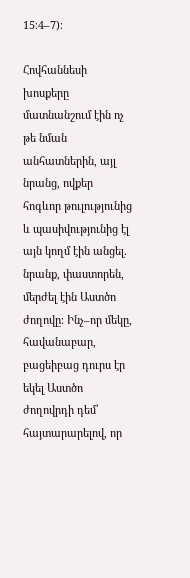15։4–7)։

Հովհաննեսի խոսքերը մատնանշում էին ոչ թե նման անհատներին, այլ նրանց, ովքեր հոգևոր թուլությունից և պասիվությունից էլ այն կողմ էին անցել. նրանք, փաստորեն, մերժել էին Աստծո ժողովը։ Ինչ–որ մեկը, հավանաբար, բացեիբաց դուրս էր եկել Աստծո ժողովրդի դեմ՝ հայտարարելով, որ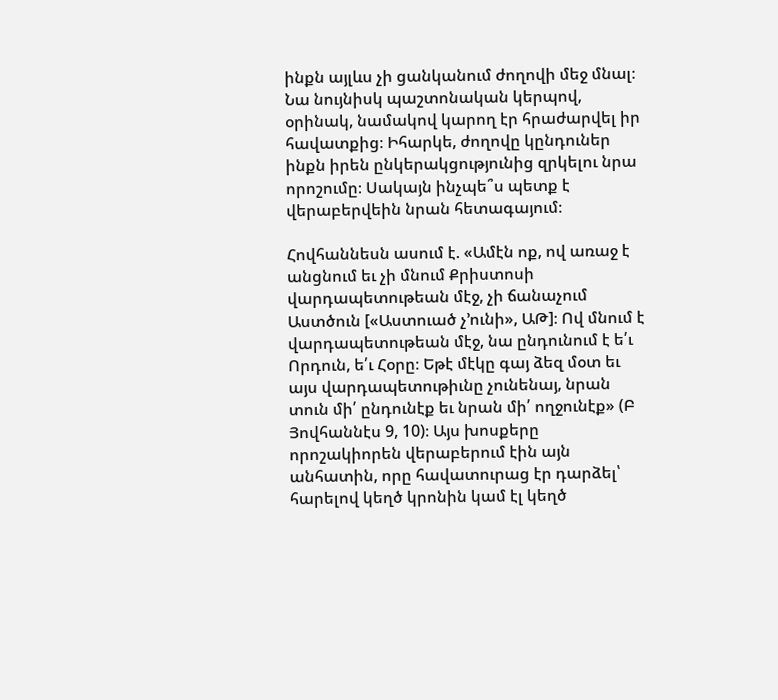ինքն այլևս չի ցանկանում ժողովի մեջ մնալ։ Նա նույնիսկ պաշտոնական կերպով, օրինակ, նամակով կարող էր հրաժարվել իր հավատքից։ Իհարկե, ժողովը կընդուներ ինքն իրեն ընկերակցությունից զրկելու նրա որոշումը։ Սակայն ինչպե՞ս պետք է վերաբերվեին նրան հետագայում։

Հովհաննեսն ասում է. «Ամէն ոք, ով առաջ է անցնում եւ չի մնում Քրիստոսի վարդապետութեան մէջ, չի ճանաչում Աստծուն [«Աստուած չ’ունի», ԱԹ]։ Ով մնում է վարդապետութեան մէջ, նա ընդունում է ե՛ւ Որդուն, ե՛ւ Հօրը։ Եթէ մէկը գայ ձեզ մօտ եւ այս վարդապետութիւնը չունենայ, նրան տուն մի՛ ընդունէք եւ նրան մի՛ ողջունէք» (Բ Յովհաննէս 9, 10)։ Այս խոսքերը որոշակիորեն վերաբերում էին այն անհատին, որը հավատուրաց էր դարձել՝ հարելով կեղծ կրոնին կամ էլ կեղծ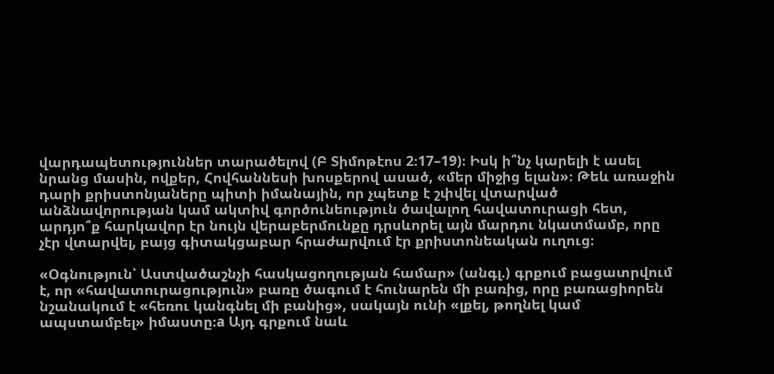վարդապետություններ տարածելով (Բ Տիմոթէոս 2։17–19)։ Իսկ ի՞նչ կարելի է ասել նրանց մասին, ովքեր, Հովհաննեսի խոսքերով ասած, «մեր միջից ելան»։ Թեև առաջին դարի քրիստոնյաները պիտի իմանային, որ չպետք է շփվել վտարված անձնավորության կամ ակտիվ գործունեություն ծավալող հավատուրացի հետ, արդյո՞ք հարկավոր էր նույն վերաբերմունքը դրսևորել այն մարդու նկատմամբ, որը չէր վտարվել, բայց գիտակցաբար հրաժարվում էր քրիստոնեական ուղուց։

«Օգնություն՝ Աստվածաշնչի հասկացողության համար» (անգլ.) գրքում բացատրվում է, որ «հավատուրացություն» բառը ծագում է հունարեն մի բառից, որը բառացիորեն նշանակում է «հեռու կանգնել մի բանից», սակայն ունի «լքել, թողնել կամ ապստամբել» իմաստը։a Այդ գրքում նաև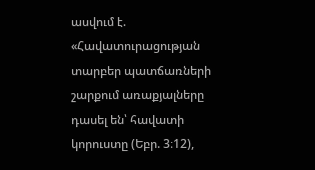ասվում է. «Հավատուրացության տարբեր պատճառների շարքում առաքյալները դասել են՝ հավատի կորուստը (Եբր. 3։12),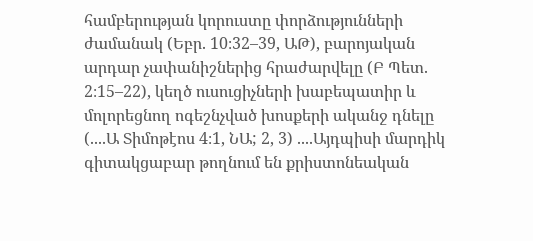համբերության կորուստը փորձությունների ժամանակ (Եբր. 10։32–39, ԱԹ), բարոյական արդար չափանիշներից հրաժարվելը (Բ Պետ. 2։15–22), կեղծ ուսուցիչների խաբեպատիր և մոլորեցնող ոգեշնչված խոսքերի ականջ դնելը (....Ա Տիմոթէոս 4։1, ՆԱ; 2, 3) ....Այդպիսի մարդիկ գիտակցաբար թողնում են քրիստոնեական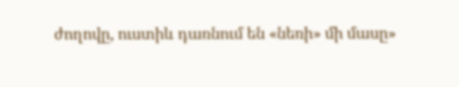ժողովը, ուստիև դառնում են «նեռի» մի մասը»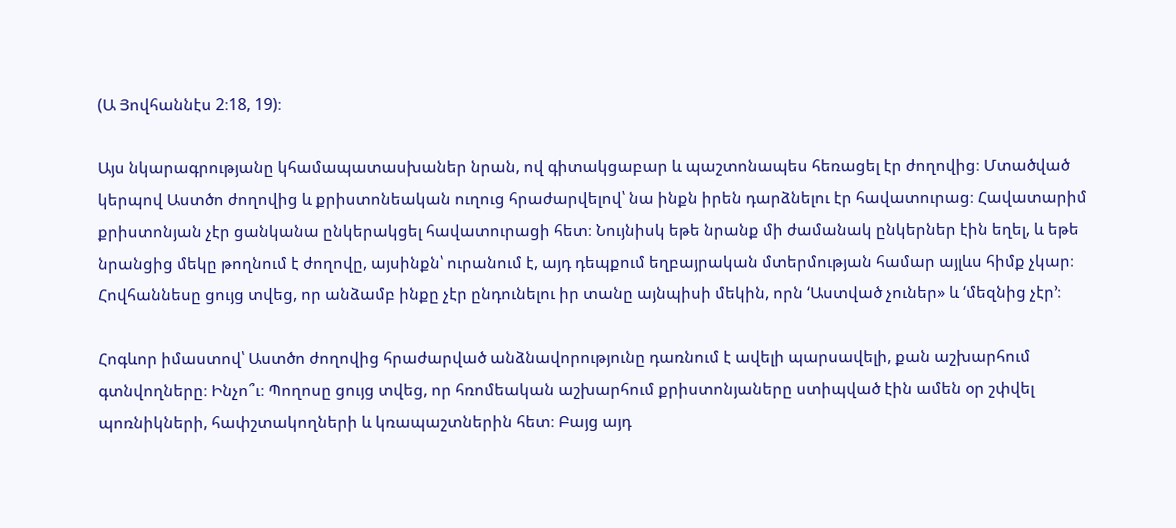(Ա Յովհաննէս 2։18, 19)։

Այս նկարագրությանը կհամապատասխաներ նրան, ով գիտակցաբար և պաշտոնապես հեռացել էր ժողովից։ Մտածված կերպով Աստծո ժողովից և քրիստոնեական ուղուց հրաժարվելով՝ նա ինքն իրեն դարձնելու էր հավատուրաց։ Հավատարիմ քրիստոնյան չէր ցանկանա ընկերակցել հավատուրացի հետ։ Նույնիսկ եթե նրանք մի ժամանակ ընկերներ էին եղել, և եթե նրանցից մեկը թողնում է ժողովը, այսինքն՝ ուրանում է, այդ դեպքում եղբայրական մտերմության համար այլևս հիմք չկար։ Հովհաննեսը ցույց տվեց, որ անձամբ ինքը չէր ընդունելու իր տանը այնպիսի մեկին, որն ‘Աստված չուներ» և ‘մեզնից չէր’։

Հոգևոր իմաստով՝ Աստծո ժողովից հրաժարված անձնավորությունը դառնում է ավելի պարսավելի, քան աշխարհում գտնվողները։ Ինչո՞ւ։ Պողոսը ցույց տվեց, որ հռոմեական աշխարհում քրիստոնյաները ստիպված էին ամեն օր շփվել պոռնիկների, հափշտակողների և կռապաշտներին հետ։ Բայց այդ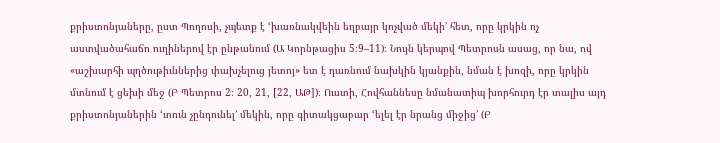քրիստոնյաները, ըստ Պողոսի, չպետք է ‘խառնակվեին եղբայր կոչված մեկի’ հետ, որը կրկին ոչ աստվածահաճո ուղիներով էր ընթանում (Ա Կորնթացիս 5։9–11)։ Նույն կերպով Պետրոսն ասաց, որ նա, ով «աշխարհի պղծութիւններից փախչելուց յետոյ» ետ է դառնում նախկին կյանքին, նման է խոզի, որը կրկին մտնում է ցեխի մեջ (Բ Պետրոս 2։ 20, 21, [22, ԱԹ])։ Ուստի, Հովհաննեսը նմանատիպ խորհուրդ էր տալիս այդ քրիստոնյաներին ‘տուն չընդունել’ մեկին, որը գիտակցաբար ‘ելել էր նրանց միջից’ (Բ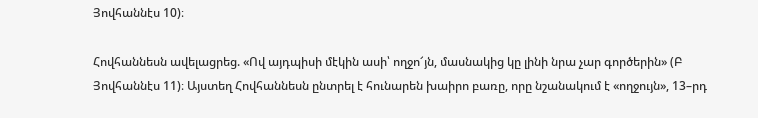Յովհաննէս 10)։

Հովհաննեսն ավելացրեց. «Ով այդպիսի մէկին ասի՝ ողջո՜յն, մասնակից կը լինի նրա չար գործերին» (Բ Յովհաննէս 11)։ Այստեղ Հովհաննեսն ընտրել է հունարեն խաիրո բառը, որը նշանակում է «ողջույն», 13–րդ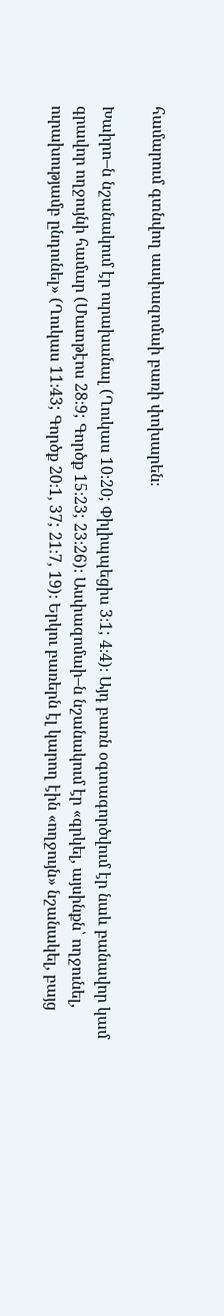համարում գտնվող ասփազոմաի բառի փոխարեն։

Խաիրո–ն նշանակում էր ուրախանալ (Ղուկաս 10։20; Փիլիպպեցիս 3։1; 4։4)։ Այդ բառն օգտագործվում էր նաև բանավոր կամ գրավոր ողջույնի համար (Մատթէոս 28։9; Գործք 15։23; 23։26)։ Ասփազոմաի–ն նշանակում էր «գրկել, այսինքն՝ ողջունել, ուրախությամբ ընդունել» (Ղուկաս 11։43; Գործք 20։1, 37; 21։7, 19)։ Երկու բառերն էլ կարող էին «ողջույն» նշանակել, բայց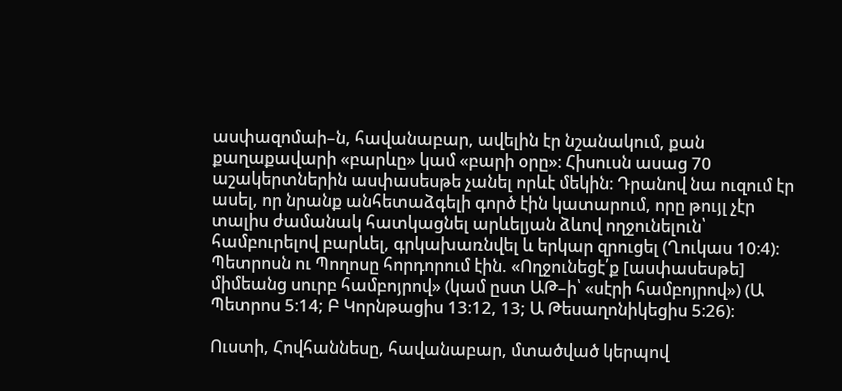ասփազոմաի–ն, հավանաբար, ավելին էր նշանակում, քան քաղաքավարի «բարևը» կամ «բարի օրը»։ Հիսուսն ասաց 70 աշակերտներին ասփասեսթե չանել որևէ մեկին։ Դրանով նա ուզում էր ասել, որ նրանք անհետաձգելի գործ էին կատարում, որը թույլ չէր տալիս ժամանակ հատկացնել արևելյան ձևով ողջունելուն՝ համբուրելով բարևել, գրկախառնվել և երկար զրուցել (Ղուկաս 10։4)։ Պետրոսն ու Պողոսը հորդորում էին. «Ողջունեցէ՛ք [ասփասեսթե] միմեանց սուրբ համբոյրով» (կամ ըստ ԱԹ–ի՝ «սէրի համբոյրով») (Ա Պետրոս 5։14; Բ Կորնթացիս 13։12, 13; Ա Թեսաղոնիկեցիս 5։26)։

Ուստի, Հովհաննեսը, հավանաբար, մտածված կերպով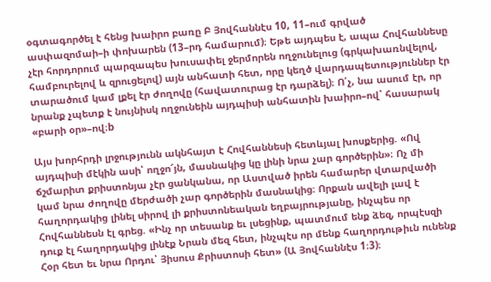օգտագործել է հենց խաիրո բառը Բ Յովհաննէս 10, 11–ում գրված ասփազոմաի–ի փոխարեն (13–րդ համարում)։ Եթե այդպես է, ապա Հովհաննեսը չէր հորդորում պարզապես խուսափել ջերմորեն ողջունելուց (գրկախառնվելով, համբուրելով և զրուցելով) այն անհատի հետ, որը կեղծ վարդապետություններ էր տարածում կամ լքել էր ժողովը (հավատուրաց էր դարձել)։ Ո՛չ, նա ասում էր, որ նրանք չպետք է նույնիսկ ողջունեին այդպիսի անհատին խաիրո–ով՝ հասարակ «բարի օր»–ով։b

Այս խորհրդի լրջությունն ակնհայտ է Հովհաննեսի հետևյալ խոսքերից. «Ով այդպիսի մէկին ասի՝ ողջո՜յն, մասնակից կը լինի նրա չար գործերին»։ Ոչ մի ճշմարիտ քրիստոնյա չէր ցանկանա, որ Աստված իրեն համարեր վտարվածի կամ նրա ժողովը մերժածի չար գործերին մասնակից։ Որքան ավելի լավ է հաղորդակից լինել սիրով լի քրիստոնեական եղբայրությանը, ինչպես որ Հովհաննեսն էլ գրեց. «Ինչ որ տեսանք եւ լսեցինք, պատմում ենք ձեզ, որպէսզի դուք էլ հաղորդակից լինէք Նրան մեզ հետ, ինչպէս որ մենք հաղորդութիւն ունենք Հօր հետ եւ նրա Որդու՝ Յիսուս Քրիստոսի հետ» (Ա Յովհաննէս 1։3)։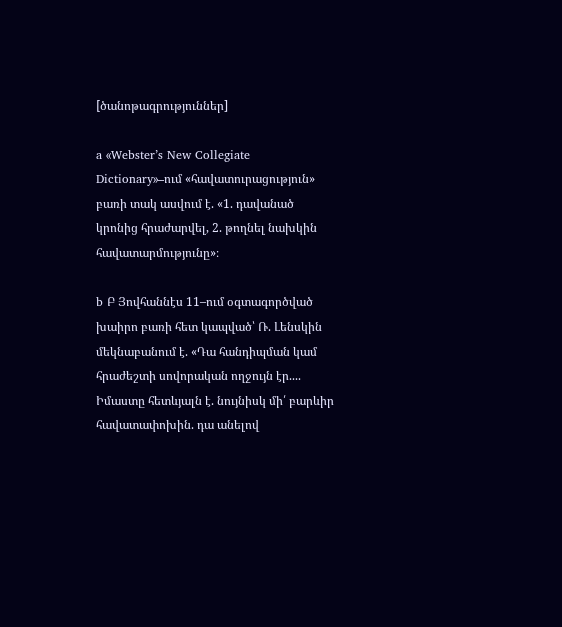[ծանոթագրություններ]

a «Webster’s New Collegiate Dictionary»–ում «հավատուրացություն» բառի տակ ասվում է. «1. դավանած կրոնից հրաժարվել, 2. թողնել նախկին հավատարմությունը»։

b Բ Յովհաննէս 11–ում օգտագործված խաիրո բառի հետ կապված՝ Ռ. Լենսկին մեկնաբանում է. «Դա հանդիպման կամ հրաժեշտի սովորական ողջույն էր.... Իմաստը հետևյալն է. նույնիսկ մի՛ բարևիր հավատափոխին. դա անելով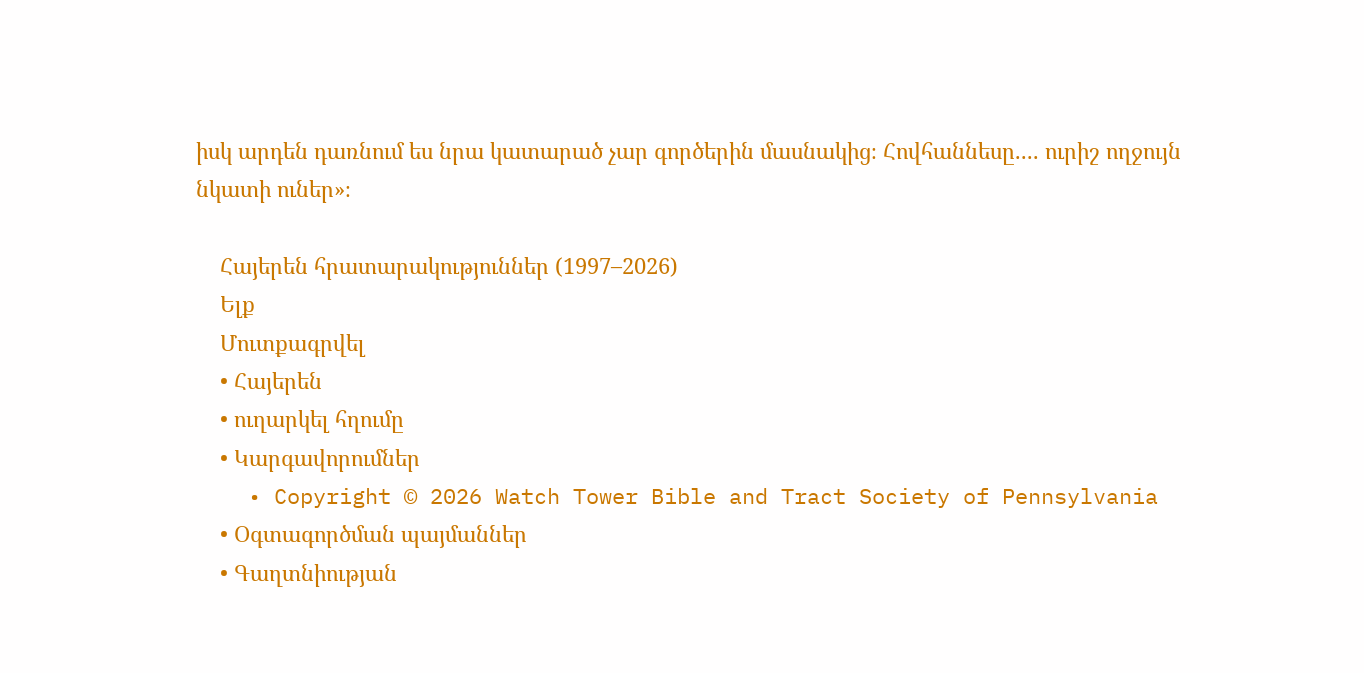իսկ արդեն դառնում ես նրա կատարած չար գործերին մասնակից։ Հովհաննեսը.... ուրիշ ողջույն նկատի ուներ»։

    Հայերեն հրատարակություններ (1997–2026)
    Ելք
    Մուտքագրվել
    • Հայերեն
    • ուղարկել հղումը
    • Կարգավորումներ
    • Copyright © 2026 Watch Tower Bible and Tract Society of Pennsylvania
    • Օգտագործման պայմաններ
    • Գաղտնիության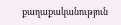քաղաքականություն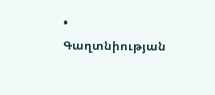• Գաղտնիության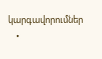կարգավորումներ
    •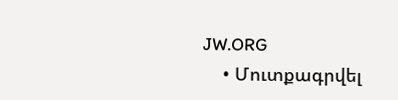JW.ORG
    • Մուտքագրվել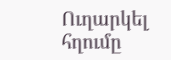Ուղարկել հղումը